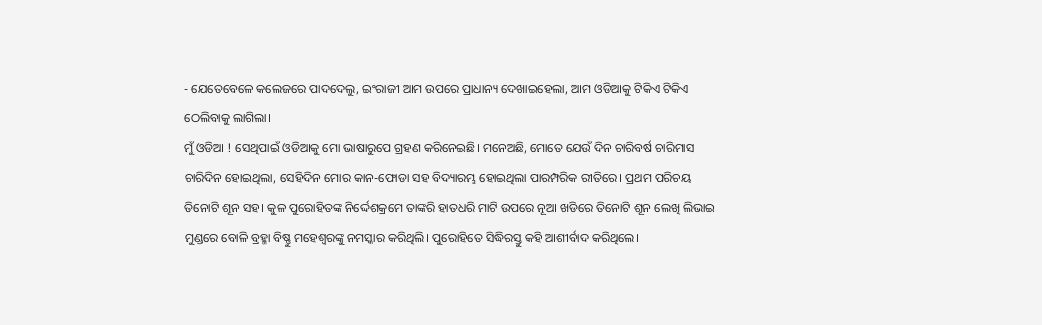- ଯେତେବେଳେ କଲେଜରେ ପାଦଦେଲୁ, ଇଂରାଜୀ ଆମ ଉପରେ ପ୍ରାଧାନ୍ୟ ଦେଖାଇହେଲା, ଆମ ଓଡିଆକୁ ଟିକିଏ ଟିକିଏ ଠେଲିବାକୁ ଲାଗିଲା।
ମୁଁ ଓଡିଆ ! ସେଥିପାଇଁ ଓଡିଆକୁ ମୋ ଭାଷାରୁପେ ଗ୍ରହଣ କରିନେଇଛି। ମନେଅଛି, ମୋତେ ଯେଉଁ ଦିନ ଚାରିବର୍ଷ ଚାରିମାସ ଚାରିଦିନ ହୋଇଥିଲା, ସେହିଦିନ ମୋର କାନ-ଫୋଡା ସହ ବିଦ୍ୟାରମ୍ଭ ହୋଇଥିଲା ପାରମ୍ପରିକ ରୀତିରେ। ପ୍ରଥମ ପରିଚୟ ତିନୋଟି ଶୂନ ସହ। କୁଳ ପୁରୋହିତଙ୍କ ନିର୍ଦ୍ଦେଶକ୍ରମେ ତାଙ୍କରି ହାତଧରି ମାଟି ଉପରେ ନୂଆ ଖଡିରେ ତିନୋଟି ଶୂନ ଲେଖି ଲିଭାଇ ମୁଣ୍ଡରେ ବୋଳି ବ୍ରହ୍ମା ବିଷ୍ଣୁ ମହେଶ୍ୱରଙ୍କୁ ନମସ୍କାର କରିଥିଲି। ପୁରୋହିତେ ସିଦ୍ଧିରସ୍ତୁ କହି ଆଶୀର୍ବାଦ କରିଥିଲେ।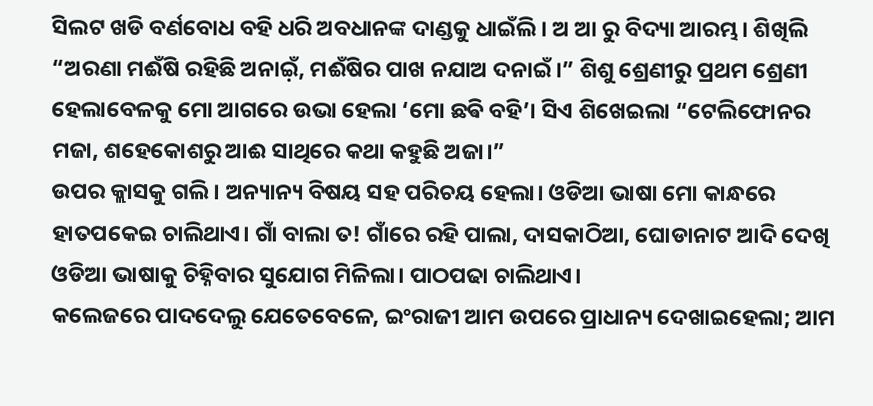ସିଲଟ ଖଡି ବର୍ଣବୋଧ ବହି ଧରି ଅବଧାନଙ୍କ ଦାଣ୍ଡକୁ ଧାଇଁଲି। ଅ ଆ ରୁ ବିଦ୍ୟା ଆରମ୍ଭ। ଶିଖିଲି “ଅରଣା ମଈଁଷି ରହିଛି ଅନାଇ଼ଁ, ମଈଁଷିର ପାଖ ନଯାଅ ଦନାଇଁ।” ଶିଶୁ ଶ୍ରେଣୀରୁ ପ୍ରଥମ ଶ୍ରେଣୀ ହେଲାବେଳକୁ ମୋ ଆଗରେ ଉଭା ହେଲା ‘ମୋ ଛଵି ବହି’। ସିଏ ଶିଖେଇଲା “ଟେଲିଫୋନର ମଜା, ଶହେକୋଶରୁ ଆଈ ସାଥିରେ କଥା କହୁଛି ଅଜା।”
ଉପର କ୍ଲାସକୁ ଗଲି। ଅନ୍ୟାନ୍ୟ ବିଷୟ ସହ ପରିଚୟ ହେଲା। ଓଡିଆ ଭାଷା ମୋ କାନ୍ଧରେ ହାତପକେଇ ଚାଲିଥାଏ। ଗାଁ ବାଲା ତ! ଗାଁରେ ରହି ପାଲା, ଦାସକାଠିଆ, ଘୋଡାନାଟ ଆଦି ଦେଖି ଓଡିଆ ଭାଷାକୁ ଚିହ୍ନିବାର ସୁଯୋଗ ମିଳିଲା। ପାଠପଢା ଚାଲିଥାଏ।
କଲେଜରେ ପାଦଦେଲୁ ଯେତେବେଳେ, ଇଂରାଜୀ ଆମ ଉପରେ ପ୍ରାଧାନ୍ୟ ଦେଖାଇହେଲା; ଆମ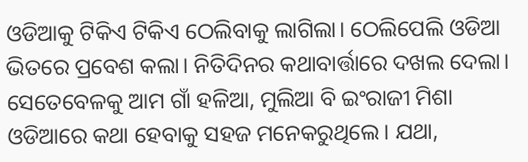ଓଡିଆକୁ ଟିକିଏ ଟିକିଏ ଠେଲିବାକୁ ଲାଗିଲା। ଠେଲିପେଲି ଓଡିଆ ଭିତରେ ପ୍ରବେଶ କଲା। ନିତିଦିନର କଥାବାର୍ତ୍ତାରେ ଦଖଲ ଦେଲା। ସେତେବେଳକୁ ଆମ ଗାଁ ହଳିଆ, ମୁଲିଆ ବି ଇଂରାଜୀ ମିଶା ଓଡିଆରେ କଥା ହେବାକୁ ସହଜ ମନେକରୁଥିଲେ। ଯଥା,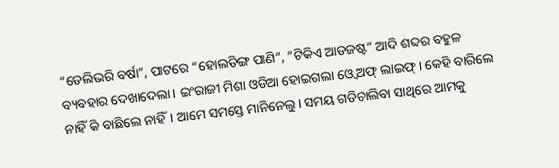“ଡେଲିଭରି ବର୍ଷା”, ପାଟରେ “ହୋଲଡିଙ୍ଗ ପାଣି”, “ଟିକିଏ ଆଡଜଷ୍ଟ” ଆଦି ଶବ୍ଦର ବହୁଳ ବ୍ୟବହାର ଦେଖାଦେଲା। ଇଂରାଜୀ ମିଶା ଓଡିଆ ହୋଇଗଲା ଓ୍ବେ ଅଫ୍ ଲାଇଫ୍। କେହି ବାରିଲେ ନାହିଁ କି ବାଛିଲେ ନାହିଁ। ଆମେ ସମସ୍ତେ ମାନିନେଲୁ। ସମୟ ଗଡିଚାଲିବା ସାଥିରେ ଆମକୁ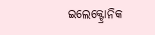ଇଲେକ୍ଟ୍ରୋନିକ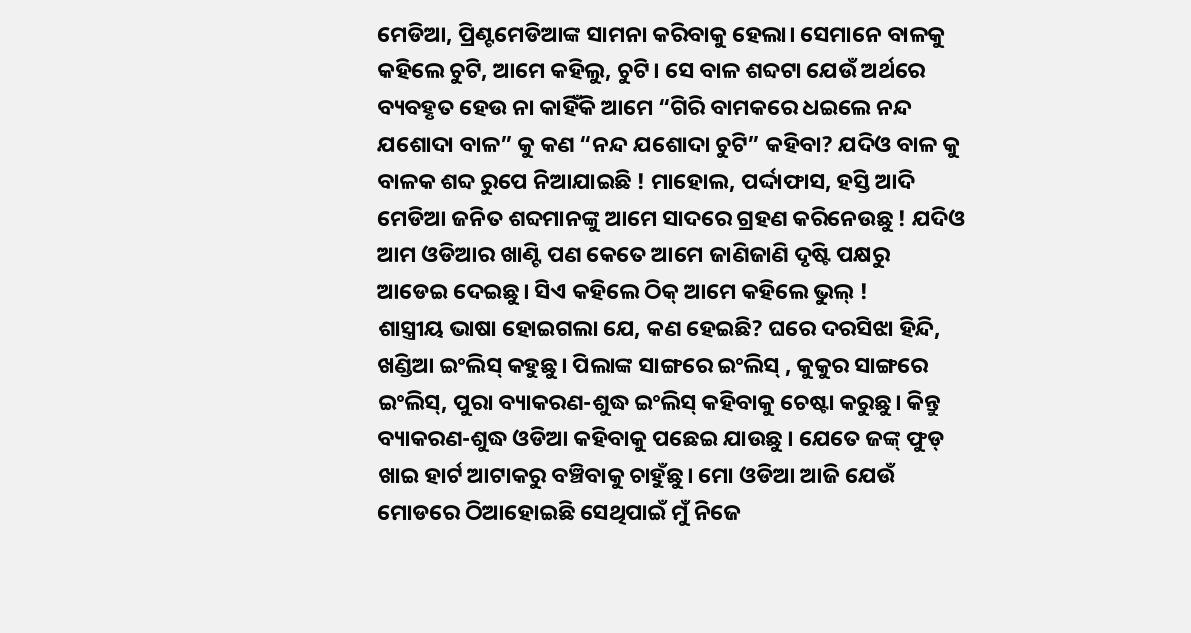ମେଡିଆ, ପ୍ରିଣ୍ଟମେଡିଆଙ୍କ ସାମନା କରିବାକୁ ହେଲା। ସେମାନେ ବାଳକୁ କହିଲେ ଚୁଟି, ଆମେ କହିଲୁ, ଚୁଟି। ସେ ବାଳ ଶବ୍ଦଟା ଯେଉଁ ଅର୍ଥରେ ବ୍ୟବହୃତ ହେଉ ନା କାହିଁକି ଆମେ “ଗିରି ବାମକରେ ଧଇଲେ ନନ୍ଦ ଯଶୋଦା ବାଳ” କୁ କଣ “ନନ୍ଦ ଯଶୋଦା ଚୁଟି” କହିବା? ଯଦିଓ ବାଳ କୁ ବାଳକ ଶବ୍ଦ ରୁପେ ନିଆଯାଇଛି ! ମାହୋଲ, ପର୍ଦ୍ଦାଫାସ, ହସ୍ତି ଆଦି ମେଡିଆ ଜନିତ ଶବ୍ଦମାନଙ୍କୁ ଆମେ ସାଦରେ ଗ୍ରହଣ କରିନେଉଛୁ ! ଯଦିଓ ଆମ ଓଡିଆର ଖାଣ୍ଟି ପଣ କେତେ ଆମେ ଜାଣିଜାଣି ଦୃଷ୍ଟି ପକ୍ଷରୁ ଆଡେଇ ଦେଇଛୁ। ସିଏ କହିଲେ ଠିକ୍ ଆମେ କହିଲେ ଭୁଲ୍ !
ଶାସ୍ତ୍ରୀୟ ଭାଷା ହୋଇଗଲା ଯେ, କଣ ହେଇଛି? ଘରେ ଦରସିଝା ହିନ୍ଦି, ଖଣ୍ଡିଆ ଇଂଲିସ୍ କହୁଛୁ। ପିଲାଙ୍କ ସାଙ୍ଗରେ ଇଂଲିସ୍ , କୁକୁର ସାଙ୍ଗରେ ଇଂଲିସ୍, ପୁରା ବ୍ୟାକରଣ-ଶୁଦ୍ଧ ଇଂଲିସ୍ କହିବାକୁ ଚେଷ୍ଟା କରୁଛୁ। କିନ୍ତୁ ବ୍ୟାକରଣ-ଶୁଦ୍ଧ ଓଡିଆ କହିବାକୁ ପଛେଇ ଯାଉଛୁ । ଯେତେ ଜଙ୍କ୍ ଫୁଡ୍ ଖାଇ ହାର୍ଟ ଆଟାକରୁ ବଞ୍ଚିବାକୁ ଚାହୁଁଛୁ। ମୋ ଓଡିଆ ଆଜି ଯେଉଁ ମୋଡରେ ଠିଆହୋଇଛି ସେଥିପାଇଁ ମୁଁ ନିଜେ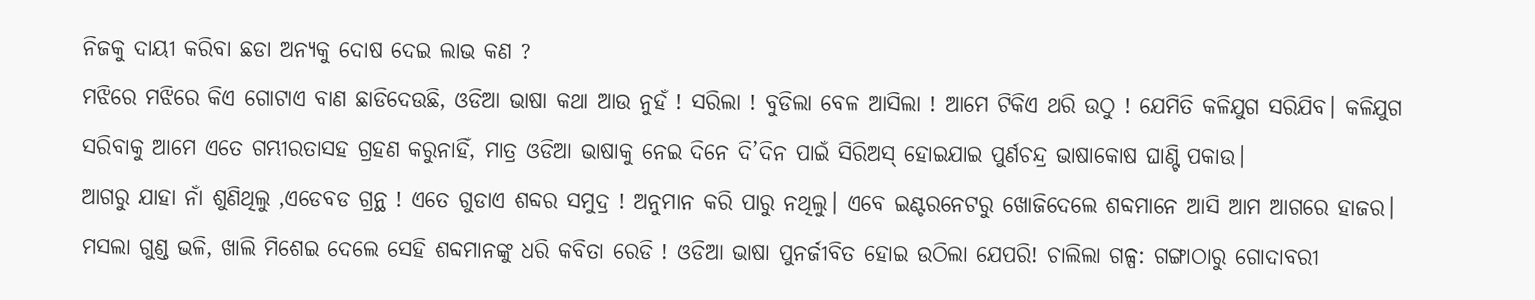ନିଜକୁ ଦାୟୀ କରିବା ଛଡା ଅନ୍ୟକୁ ଦୋଷ ଦେଇ ଲାଭ କଣ ?
ମଝିରେ ମଝିରେ କିଏ ଗୋଟାଏ ବାଣ ଛାଡିଦେଉଛି, ଓଡିଆ ଭାଷା କଥା ଆଉ ନୁହଁ ! ସରିଲା ! ବୁଡିଲା ବେଳ ଆସିଲା ! ଆମେ ଟିକିଏ ଥରି ଉଠୁ ! ଯେମିତି କଳିଯୁଗ ସରିଯିବ। କଳିଯୁଗ ସରିବାକୁ ଆମେ ଏତେ ଗମ୍ଭୀରତାସହ ଗ୍ରହଣ କରୁନାହିଁ, ମାତ୍ର ଓଡିଆ ଭାଷାକୁ ନେଇ ଦିନେ ଦି’ଦିନ ପାଇଁ ସିରିଅସ୍ ହୋଇଯାଇ ପୁର୍ଣଚନ୍ଦ୍ର ଭାଷାକୋଷ ଘାଣ୍ଟି ପକାଉ।
ଆଗରୁ ଯାହା ନାଁ ଶୁଣିଥିଲୁ ,ଏଡେବଡ ଗ୍ରନ୍ଥ ! ଏତେ ଗୁଡାଏ ଶବ୍ଦର ସମୁଦ୍ର ! ଅନୁମାନ କରି ପାରୁ ନଥିଲୁ। ଏବେ ଇଣ୍ଟରନେଟରୁ ଖୋଜିଦେଲେ ଶବ୍ଦମାନେ ଆସି ଆମ ଆଗରେ ହାଜର। ମସଲା ଗୁଣ୍ଡ ଭଳି, ଖାଲି ମିଶେଇ ଦେଲେ ସେହି ଶବ୍ଦମାନଙ୍କୁ ଧରି କବିତା ରେଡି ! ଓଡିଆ ଭାଷା ପୁନର୍ଜୀବିତ ହୋଇ ଉଠିଲା ଯେପରି! ଚାଲିଲା ଗଳ୍ପ: ଗଙ୍ଗାଠାରୁ ଗୋଦାବରୀ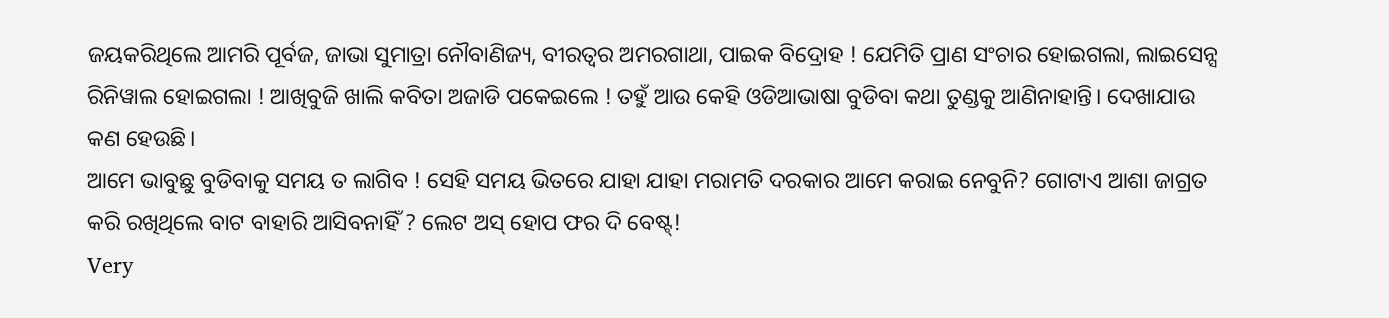ଜୟକରିଥିଲେ ଆମରି ପୂର୍ବଜ, ଜାଭା ସୁମାତ୍ରା ନୌବାଣିଜ୍ୟ, ବୀରତ୍ୱର ଅମରଗାଥା, ପାଇକ ବିଦ୍ରୋହ ! ଯେମିତି ପ୍ରାଣ ସଂଚାର ହୋଇଗଲା, ଲାଇସେନ୍ସ ରିନିୱାଲ ହୋଇଗଲା ! ଆଖିବୁଜି ଖାଲି କବିତା ଅଜାଡି ପକେଇଲେ ! ତହୁଁ ଆଉ କେହି ଓଡିଆଭାଷା ବୁଡିବା କଥା ତୁଣ୍ଡକୁ ଆଣିନାହାନ୍ତି। ଦେଖାଯାଉ କଣ ହେଉଛି।
ଆମେ ଭାବୁଛୁ ବୁଡିବାକୁ ସମୟ ତ ଲାଗିବ ! ସେହି ସମୟ ଭିତରେ ଯାହା ଯାହା ମରାମତି ଦରକାର ଆମେ କରାଇ ନେବୁନି? ଗୋଟାଏ ଆଶା ଜାଗ୍ରତ କରି ରଖିଥିଲେ ବାଟ ବାହାରି ଆସିବନାହିଁ ? ଲେଟ ଅସ୍ ହୋପ ଫର ଦି ବେଷ୍ଟ୍!
Very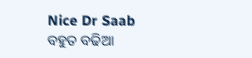Nice Dr Saab
ବହୁତ ବଢିଆ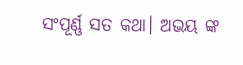ସଂପୂର୍ଣ୍ଣ ସତ କଥା। ଅଭୟ ଙ୍କ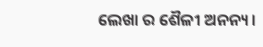ଲେଖା ର ଶୈଳୀ ଅନନ୍ୟ।